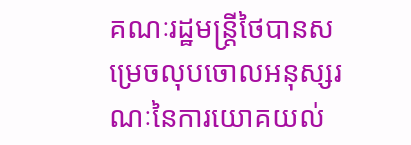គណៈរដ្ឋមន្ត្រីថៃបានសម្រេចលុបចោលអនុស្សរណៈនៃការយោគយល់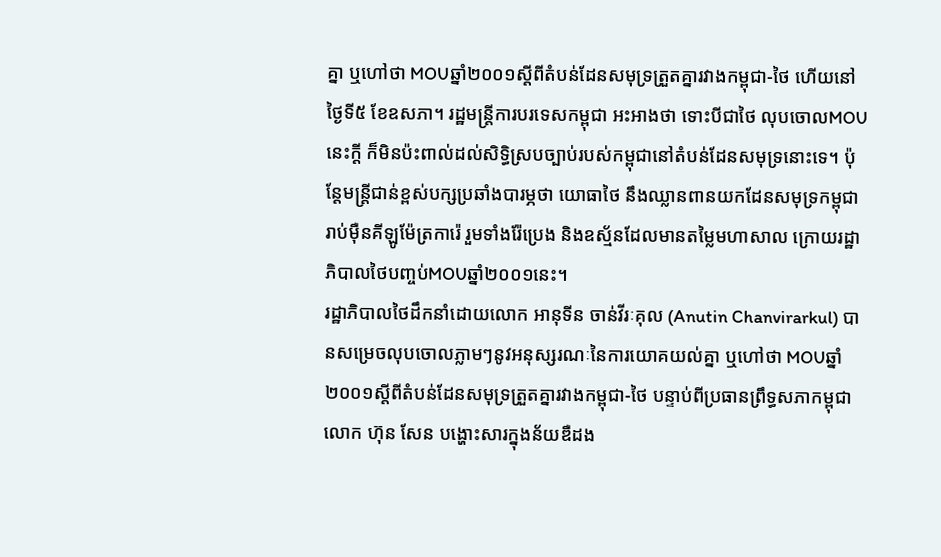គ្នា ឬហៅថា MOUឆ្នាំ២០០១ស្ដីពីតំបន់ដែនសមុទ្រត្រួតគ្នារវាងកម្ពុជា-ថៃ ហើយនៅថ្ងៃទី៥ ខែឧសភា។ រដ្ឋមន្ត្រីការបរទេសកម្ពុជា អះអាងថា ទោះបីជាថៃ លុបចោលMOUនេះក្តី ក៏មិនប៉ះពាល់ដល់សិទ្ធិស្របច្បាប់របស់កម្ពុជានៅតំបន់ដែនសមុទ្រនោះទេ។ ប៉ុន្តែមន្ត្រីជាន់ខ្ពស់បក្សប្រឆាំងបារម្ភថា យោធាថៃ នឹងឈ្លានពានយកដែនសមុទ្រកម្ពុជា រាប់ម៉ឺនគីឡូម៉ែត្រការ៉េ រួមទាំងរ៉ែប្រេង និងឧស្ម័នដែលមានតម្លៃមហាសាល ក្រោយរដ្ឋាភិបាលថៃបញ្ចប់MOUឆ្នាំ២០០១នេះ។
រដ្ឋាភិបាលថៃដឹកនាំដោយលោក អានុទីន ចាន់វីរៈគុល (Anutin Chanvirarkul) បានសម្រេចលុបចោលភ្លាមៗនូវអនុស្សរណៈនៃការយោគយល់គ្នា ឬហៅថា MOUឆ្នាំ២០០១ស្ដីពីតំបន់ដែនសមុទ្រត្រួតគ្នារវាងកម្ពុជា-ថៃ បន្ទាប់ពីប្រធានព្រឹទ្ធសភាកម្ពុជា លោក ហ៊ុន សែន បង្ហោះសារក្នុងន័យឌឺដង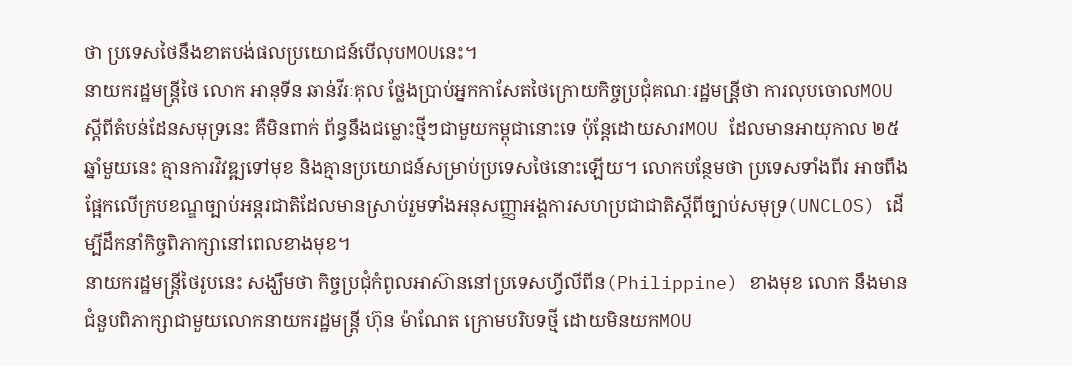ថា ប្រទេសថៃនឹងខាតបង់ផលប្រយោជន៍បើលុបMOUនេះ។
នាយករដ្ឋមន្ត្រីថៃ លោក អានុទីន ឆាន់វីរៈគុល ថ្លែងប្រាប់អ្នកកាសែតថៃក្រោយកិច្ចប្រជុំគណៈរដ្ឋមន្រី្តថា ការលុបចោលMOUស្ដីពីតំបន់ដែនសមុទ្រនេះ គឺមិនពាក់ ព័ន្ធនឹងជម្លោះថ្មីៗជាមួយកម្ពុជានោះទេ ប៉ុន្តែដោយសារMOU ដែលមានអាយុកាល ២៥ឆ្នាំមួយនេះ គ្មានការវិវឌ្ឍទៅមុខ និងគ្មានប្រយោជន៍សម្រាប់ប្រទេសថៃនោះឡើយ។ លោកបន្ថែមថា ប្រទេសទាំងពីរ អាចពឹងផ្អែកលើក្របខណ្ឌច្បាប់អន្តរជាតិដែលមានស្រាប់រួមទាំងអនុសញ្ញាអង្គការសហប្រជាជាតិស្ដីពីច្បាប់សមុទ្រ(UNCLOS) ដើម្បីដឹកនាំកិច្ចពិភាក្សានៅពេលខាងមុខ។
នាយករដ្ឋមន្ត្រីថៃរូបនេះ សង្ឃឹមថា កិច្ចប្រជុំកំពូលអាស៊ាននៅប្រទេសហ្វីលីពីន(Philippine) ខាងមុខ លោក នឹងមានជំនួបពិភាក្សាជាមួយលោកនាយករដ្ឋមន្ត្រី ហ៊ុន ម៉ាណែត ក្រោមបរិបទថ្មី ដោយមិនយកMOU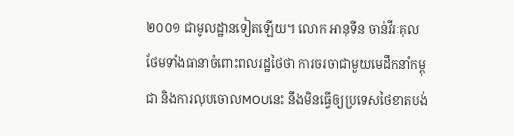២០០១ ជាមូលដ្ឋានទៀតឡើយ។ លោក អានុទីន ចាន់វីរៈគុល ថែមទាំងធានាចំពោះពលរដ្ឋថៃថា ការចរចាជាមួយមេដឹកនាំកម្ពុជា និងការលុបចោលMOUនេះ នឹងមិនធ្វើឲ្យប្រទេសថៃខាតបង់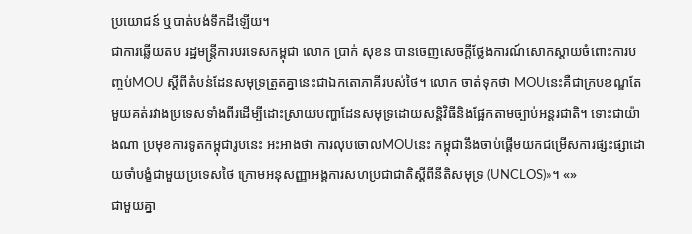ប្រយោជន៍ ឬបាត់បង់ទឹកដីឡើយ។
ជាការឆ្លើយតប រដ្ឋមន្ត្រីការបរទេសកម្ពុជា លោក ប្រាក់ សុខន បានចេញសេចក្តីថ្លែងការណ៍សោកស្តាយចំពោះការបញ្ចប់MOU ស្ដីពីតំបន់ដែនសមុទ្រត្រួតគ្នានេះជាឯកតោភាគីរបស់ថៃ។ លោក ចាត់ទុកថា MOUនេះគឺជាក្របខណ្ឌតែមួយគត់រវាងប្រទេសទាំងពីរដើម្បីដោះស្រាយបញ្ហាដែនសមុទ្រដោយសន្តិវិធីនិងផ្អែកតាមច្បាប់អន្តរជាតិ។ ទោះជាយ៉ាងណា ប្រមុខការទូតកម្ពុជារូបនេះ អះអាងថា ការលុបចោលMOUនេះ កម្ពុជានឹងចាប់ផ្តើមយកជម្រើសការផ្សះផ្សាដោយចាំបង្ខំជាមួយប្រទេសថៃ ក្រោមអនុសញ្ញាអង្គការសហប្រជាជាតិស្ដីពីនីតិសមុទ្រ (UNCLOS)»។ «»
ជាមួយគ្នា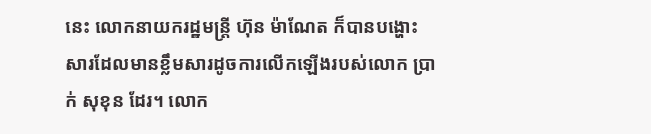នេះ លោកនាយករដ្ឋមន្ត្រី ហ៊ុន ម៉ាណែត ក៏បានបង្ហោះសារដែលមានខ្លឹមសារដូចការលើកឡើងរបស់លោក ប្រាក់ សុខុន ដែរ។ លោក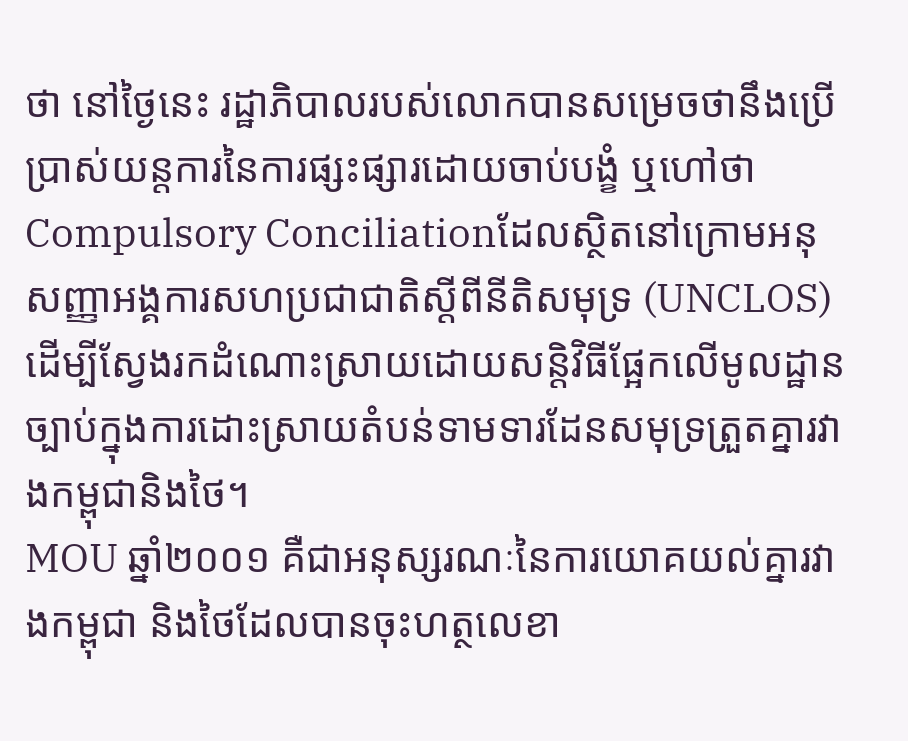ថា នៅថ្ងៃនេះ រដ្ឋាភិបាលរបស់លោកបានសម្រេចថានឹងប្រើប្រាស់យន្តការនៃការផ្សះផ្សារដោយចាប់បង្ខំ ឬហៅថា Compulsory Conciliationដែលស្ថិតនៅក្រោមអនុសញ្ញាអង្គការសហប្រជាជាតិស្ដីពីនីតិសមុទ្រ (UNCLOS) ដើម្បីស្វែងរកដំណោះស្រាយដោយសន្តិវិធីផ្អែកលើមូលដ្ឋានច្បាប់ក្នុងការដោះស្រាយតំបន់ទាមទារដែនសមុទ្រត្រួតគ្នារវាងកម្ពុជានិងថៃ។
MOU ឆ្នាំ២០០១ គឺជាអនុស្សរណៈនៃការយោគយល់គ្នារវាងកម្ពុជា និងថៃដែលបានចុះហត្ថលេខា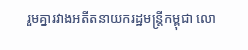រួមគ្នារវាងអតីតនាយករដ្ឋមន្ត្រីកម្ពុជា លោ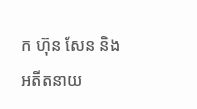ក ហ៊ុន សែន និង អតីតនាយ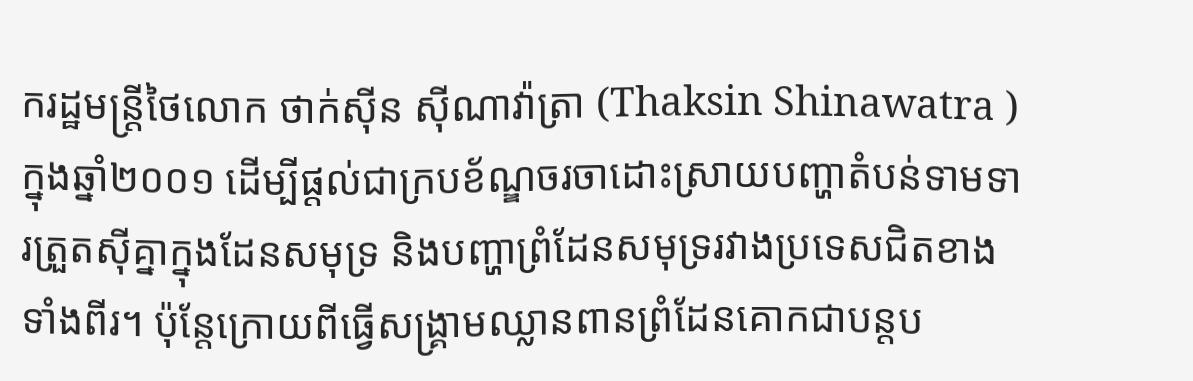ករដ្ឋមន្ត្រីថៃលោក ថាក់ស៊ីន ស៊ីណាវ៉ាត្រា (Thaksin Shinawatra ) ក្នុងឆ្នាំ២០០១ ដើម្បីផ្ដល់ជាក្របខ័ណ្ឌចរចាដោះស្រាយបញ្ហាតំបន់ទាមទារត្រួតស៊ីគ្នាក្នុងដែនសមុទ្រ និងបញ្ហាព្រំដែនសមុទ្ររវាងប្រទេសជិតខាងទាំងពីរ។ ប៉ុន្តែក្រោយពីធ្វើសង្គ្រាមឈ្លានពានព្រំដែនគោកជាបន្តប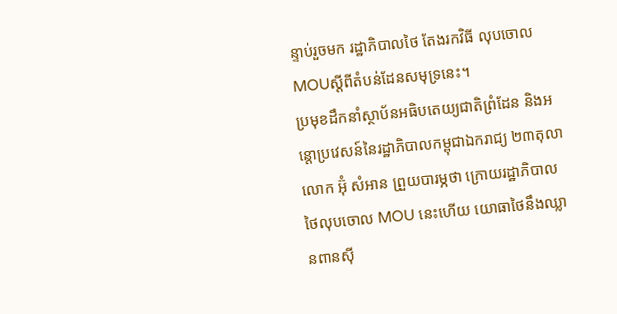ន្ទាប់រួចមក រដ្ឋាភិបាលថៃ តែងរកវិធី លុបចោលMOUស្ដីពីតំបន់ដែនសមុទ្រនេះ។
ប្រមុខដឹកនាំស្ថាប័នអធិបតេយ្យជាតិព្រំដែន និងអន្តោប្រវេសន៍នៃរដ្ឋាភិបាលកម្ពុជាឯករាជ្យ ២៣តុលា លោក អ៊ុំ សំអាន ព្រួយបារម្ភថា ក្រោយរដ្ឋាភិបាលថៃលុបចោល MOU នេះហើយ យោធាថៃនឹងឈ្លានពានស៊ី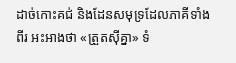ដាច់កោះគជ់ និងដែនសមុទ្រដែលភាគីទាំងពីរ អះអាងថា «ត្រួតស៊ីគ្នា» ទំ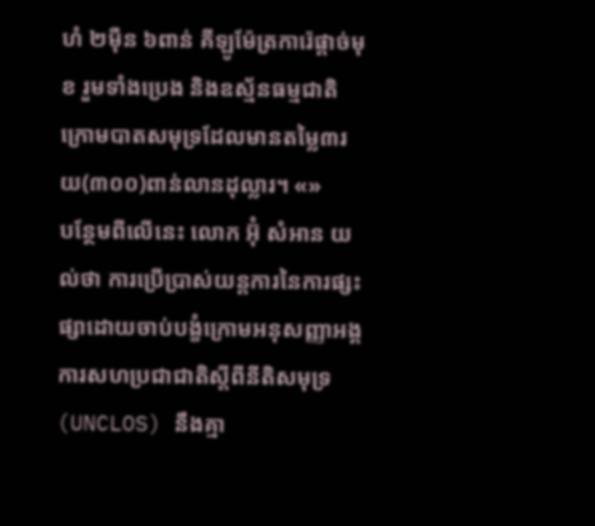ហំ ២ម៉ឺន ៦ពាន់ គីឡូម៉ែត្រការ៉េផ្ដាច់មុខ រួមទាំងប្រេង និងឧស្ម័នធម្មជាតិក្រោមបាតសមុទ្រដែលមានតម្លៃ៣រយ(៣០០)ពាន់លានដុល្លារ។ «»
បន្ថែមពីលើនេះ លោក អ៊ុំ សំអាន យល់ថា ការប្រើប្រាស់យន្តការនៃការផ្សះផ្សាដោយចាប់បង្ខំក្រោមអនុសញ្ញាអង្គការសហប្រជាជាតិស្តីពីនីតិសមុទ្រ (UNCLOS) នឹងគ្មា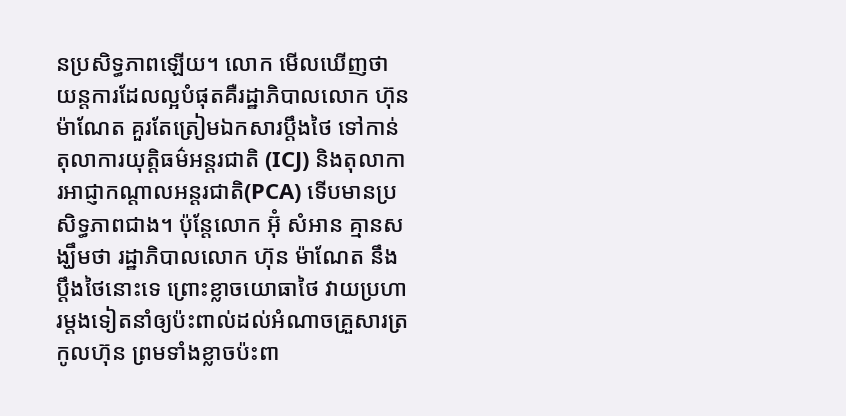នប្រសិទ្ធភាពឡើយ។ លោក មើលឃើញថា យន្តការដែលល្អបំផុតគឺរដ្ឋាភិបាលលោក ហ៊ុន ម៉ាណែត គួរតែត្រៀមឯកសារប្ដឹងថៃ ទៅកាន់តុលាការយុត្តិធម៌អន្តរជាតិ (ICJ) និងតុលាការអាជ្ញាកណ្តាលអន្តរជាតិ(PCA) ទើបមានប្រសិទ្ធភាពជាង។ ប៉ុន្តែលោក អ៊ុំ សំអាន គ្មានសង្ឃឹមថា រដ្ឋាភិបាលលោក ហ៊ុន ម៉ាណែត នឹងប្តឹងថៃនោះទេ ព្រោះខ្លាចយោធាថៃ វាយប្រហារម្តងទៀតនាំឲ្យប៉ះពាល់ដល់អំណាចគ្រួសារត្រកូលហ៊ុន ព្រមទាំងខ្លាចប៉ះពា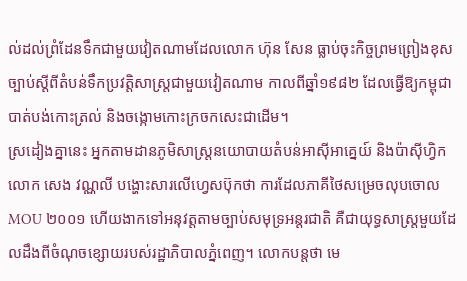ល់ដល់ព្រំដែនទឹកជាមួយវៀតណាមដែលលោក ហ៊ុន សែន ធ្លាប់ចុះកិច្ចព្រមព្រៀងខុសច្បាប់ស្ដីពីតំបន់ទឹកប្រវត្តិសាស្ត្រជាមួយវៀតណាម កាលពីឆ្នាំ១៩៨២ ដែលធ្វើឱ្យកម្ពុជា បាត់បង់កោះត្រល់ និងចង្កោមកោះក្រចកសេះជាដើម។
ស្រដៀងគ្នានេះ អ្នកតាមដានភូមិសាស្ត្រនយោបាយតំបន់អាស៊ីអាគ្នេយ៍ និងប៉ាស៊ីហ្វិក លោក សេង វណ្ណលី បង្ហោះសារលើហ្វេសប៊ុកថា ការដែលភាគីថៃសម្រេចលុបចោល MOU ២០០១ ហើយងាកទៅអនុវត្តតាមច្បាប់សមុទ្រអន្តរជាតិ គឺជាយុទ្ធសាស្ត្រមួយដែលដឹងពីចំណុចខ្សោយរបស់រដ្ឋាភិបាលភ្នំពេញ។ លោកបន្តថា មេ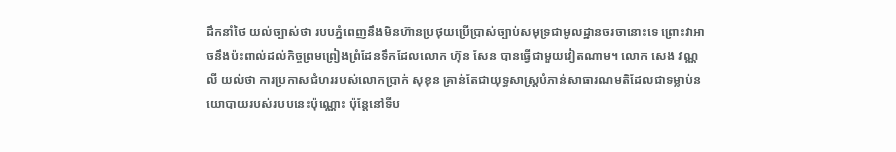ដឹកនាំថៃ យល់ច្បាស់ថា របបភ្នំពេញនឹងមិនហ៊ានប្រថុយប្រើប្រាស់ច្បាប់សមុទ្រជាមូលដ្ឋានចរចានោះទេ ព្រោះវាអាចនឹងប៉ះពាល់ដល់កិច្ចព្រមព្រៀងព្រំដែនទឹកដែលលោក ហ៊ុន សែន បានធ្វើជាមួយវៀតណាម។ លោក សេង វណ្ណលី យល់ថា ការប្រកាសជំហររបស់លោកប្រាក់ សុខុន គ្រាន់តែជាយុទ្ធសាស្ត្របំភាន់សាធារណមតិដែលជាទម្លាប់នយោបាយរបស់របបនេះប៉ុណ្ណោះ ប៉ុន្តែនៅទីប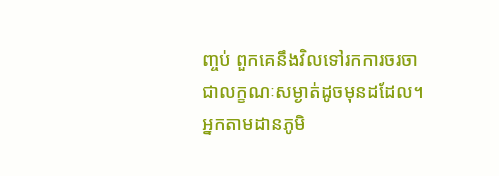ញ្ចប់ ពួកគេនឹងវិលទៅរកការចរចាជាលក្ខណៈសម្ងាត់ដូចមុនដដែល។ អ្នកតាមដានភូមិ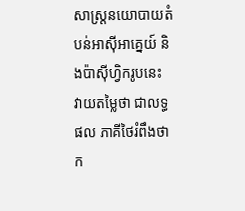សាស្ត្រនយោបាយតំបន់អាស៊ីអាគ្នេយ៍ និងប៉ាស៊ីហ្វិករូបនេះ វាយតម្លៃថា ជាលទ្ធផល ភាគីថៃរំពឹងថា ក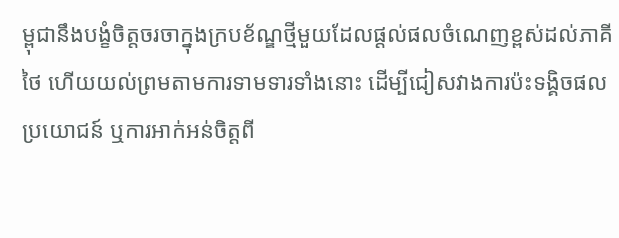ម្ពុជានឹងបង្ខំចិត្តចរចាក្នុងក្របខ័ណ្ឌថ្មីមួយដែលផ្តល់ផលចំណេញខ្ពស់ដល់ភាគីថៃ ហើយយល់ព្រមតាមការទាមទារទាំងនោះ ដើម្បីជៀសវាងការប៉ះទង្គិចផលប្រយោជន៍ ឬការអាក់អន់ចិត្តពី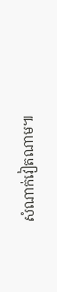សំណាក់វៀតណាម៕